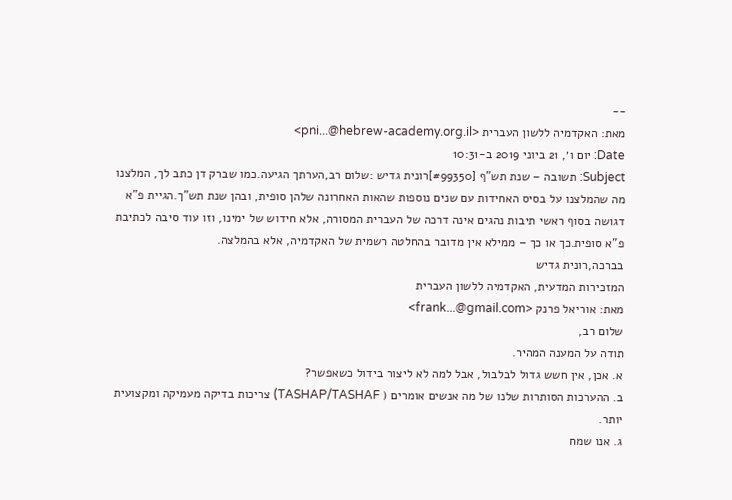--
מאת: האקדמיה ללשון העברית <pni...@hebrew-academy.org.il>
Date: יום ו׳, 21 ביוני 2019 ב-10:31
Subject: תשובה – שנת תש"ף [#99350]רונית גדיש :שלום רב,הערתך הגיעה.כמו שברק דן כתב לך, המלצנו מה שהמלצנו על בסיס האחידות עם שנים נוספות שהאות האחרונה שלהן סופית, ובהן שנת תש"ך.הגיית פ"א דגושה בסוף ראשי תיבות נהגים אינה דרכה של העברית המסורה, אלא חידוש של ימינו, וזו עוד סיבה לכתיבת פ"א סופית.כך או כך – ממילא אין מדובר בהחלטה רשמית של האקדמיה, אלא בהמלצה.
בברכה,רונית גדיש
המזכירות המדעית, האקדמיה ללשון העברית
מאת: אוריאל פרנק <frank...@gmail.com>
שלום רב,
תודה על המענה המהיר.
א. אכן, אין חשש גדול לבלבול, אבל למה לא ליצור בידול כשאפשר?
ב. ההערכות הסותרות שלנו של מה אנשים אומרים ( TASHAP/TASHAF) צריכות בדיקה מעמיקה ומקצועית יותר.
ג. אנו שמח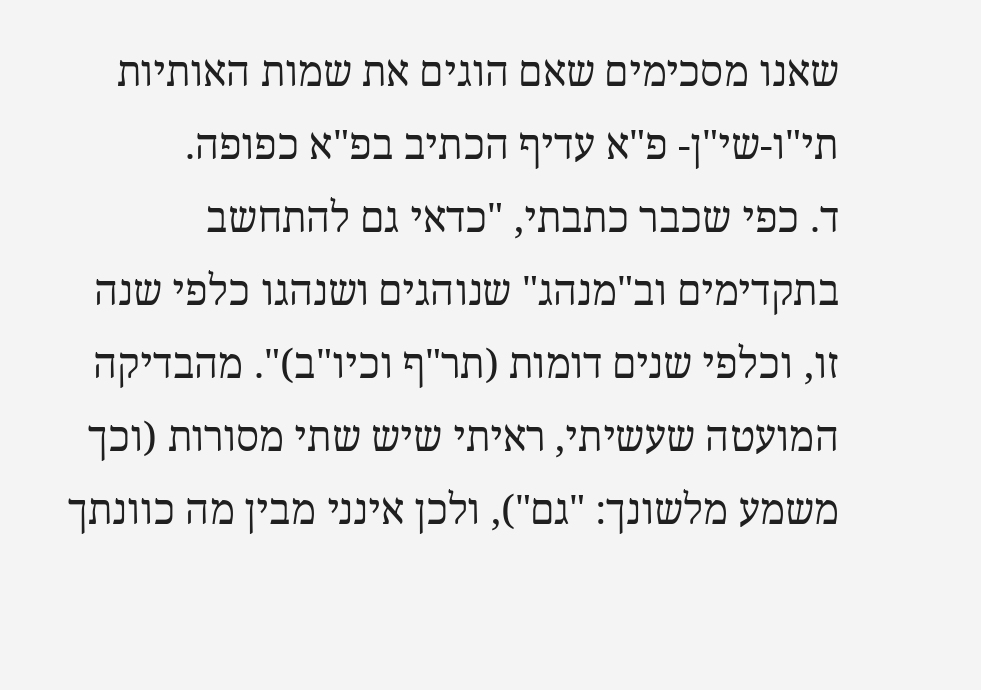שאנו מסכימים שאם הוגים את שמות האותיות תי"ו-שי"ן- פ"א עדיף הכתיב בפ"א כפופה.
ד. כפי שכבר כתבתי, "כדאי גם להתחשב בתקדימים וב"מנהג" שנוהגים ושנהגו כלפי שנה זו, וכלפי שנים דומות (תר"ף וכיו"ב)". מהבדיקה המועטה שעשיתי, ראיתי שיש שתי מסורות (וכך משמע מלשונך: "גם"), ולכן אינני מבין מה כוונתך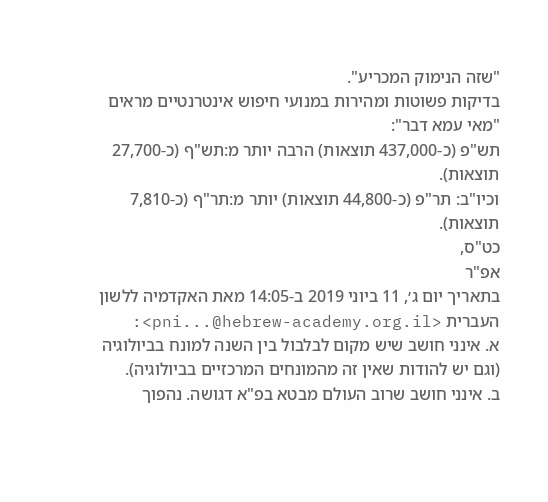"שזה הנימוק המכריע".
בדיקות פשוטות ומהירות במנועי חיפוש אינטרנטיים מראים "מאי עמא דבר":
תש"פ (כ-437,000 תוצאות) הרבה יותר מ:תש"ף (כ-27,700 תוצאות).
וכיו"ב: תר"פ (כ-44,800 תוצאות) יותר מ:תר"ף (כ-7,810 תוצאות).
כט"ס,
אפ"ר
בתאריך יום ג׳, 11 ביוני 2019 ב-14:05 מאת האקדמיה ללשון העברית <pni...@hebrew-academy.org.il>:
א. אינני חושב שיש מקום לבלבול בין השנה למונח בביולוגיה (וגם יש להודות שאין זה מהמונחים המרכזיים בביולוגיה).
ב. אינני חושב שרוב העולם מבטא בפ"א דגושה. נהפוך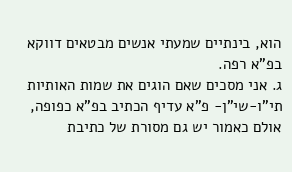הוא, בינתיים שמעתי אנשים מבטאים דווקא בפ"א רפה.
ג. אני מסכים שאם הוגים את שמות האותיות תי"ו-שי"ן- פ"א עדיף הכתיב בפ"א כפופה, אולם כאמור יש גם מסורת של כתיבת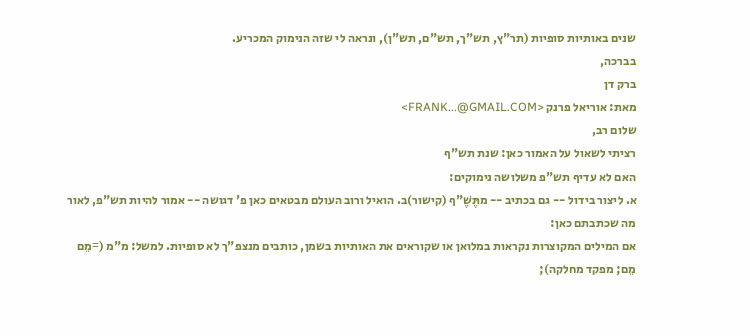שנים באותיות סופיות (תר"ץ, תש"ך, תש"ם, תש"ן), ונראה לי שזה הנימוק המכריע.
בברכה,
ברק דן
מאת: אוריאל פרנק <FRANK...@GMAIL.COM>
שלום רב,
רציתי לשאול על האמור כאן: שנת תש"ף
האם לא עדיף תש"פ משלושה נימוקים:
א. ליצור בידול -- גם בכתיב -- מתֶּשֶׁ"ף (קישור)ב. הואיל ורוב העולם מבטאים כאן פ' דגושה -- אמור להיות תש"פ, לאור מה שכתבתם כאן:
אם המילים המקוצרות נקראות במלואן או שקוראים את האותיות בשמן, כותבים מנצפ"ך לא סופיות. למשל: מ"מ (=מֵם מֵם; מפקד מחלקה);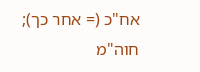אח"כ (= אחר כך); חוה"מ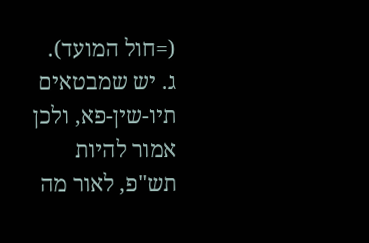(=חול המועד).
ג. יש שמבטאים תיו-שין-פא, ולכן אמור להיות תש"פ, לאור מה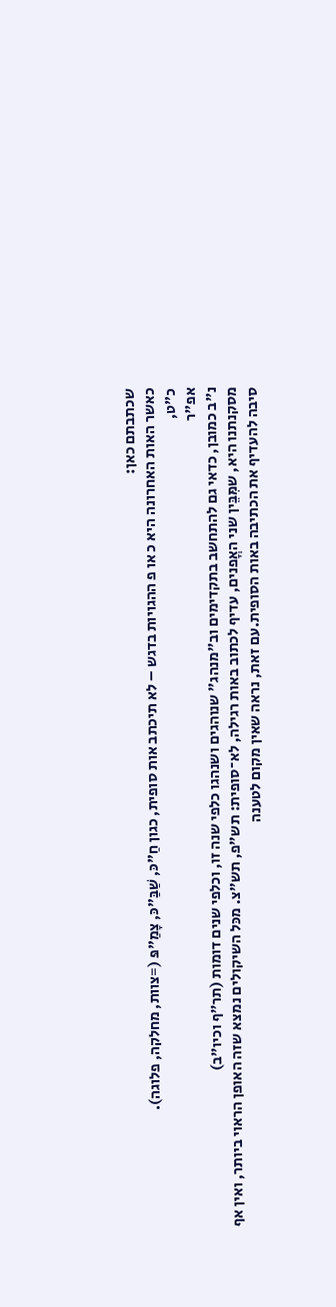שכתבתם כאן:
כאשר האות האחרונה היא כ או פ ההגויות בדגש – לא תיכתב אות סופית, כגון חַ"כּ, שַׁבַּ"כּ, צָמַ"פּ (=צוות, מחלקה, פלוגה).
כ"ט,
אפ"ר
נ"ב כמובן, כדאי גם להתחשב בתקדימים וב"מנהג" שנוהגים ושנהגו כלפי שנה זו, וכלפי שנים דומות (תר"ף וכיו"ב)
מסקנתנו היא, שמִּבֵּין שני האֳפנים, עדיף לכתוב באות רגילה, לא־סופית: תש"פ, תש"צ. מכּל השיקולים נמצא שזה האופן הראוי ביותר, ואין אף סיבה להעדיף את הכתיבה באות הסופית.עם זאת, נראה שאין מקום לטענה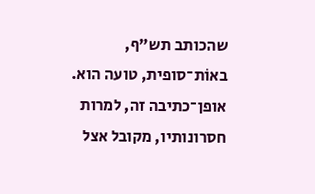שהכותב תש"ף, באוֹת־סופית, טועה הוא. אופן־כתיבה זה, למרות חסרונותיו, מקובל אצל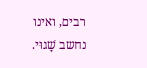רבים, ואינו נחשב שָׁגוּי.